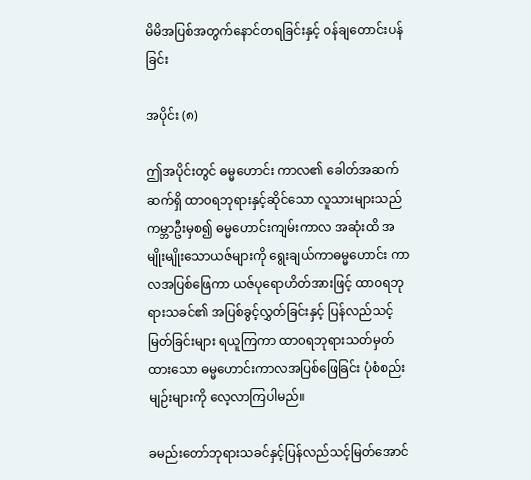မိမိအပြစ်အတွက်နောင်တရခြင်းနှင့် ၀န်ချတောင်းပန်ခြင်း

အပိုင်း (၈)

ဤအပိုင်းတွင် ဓမ္မဟောင်း ကာလ၏ ခေါတ်အဆက်ဆက်ရှိ ထာ၀ရဘုရားနှင့်ဆိုင်သော လူသားများသည် ကမ္ဘာဦးမှစ၍ ဓမ္မဟောင်းကျမ်းကာလ အဆုံးထိ အမျိုးမျိုးသောယဇ်များကို ရွေးချယ်ကာဓမ္မဟောင်း ကာလအပြစ်ဖြေကာ ယဇ်ပုရောဟိတ်အားဖြင့် ထာ၀ရဘုရားသခင်၏ အပြစ်ခွင့်လွှတ်ခြင်းနှင့် ပြန်လည်သင့်မြတ်ခြင်းများ ရယူကြကာ ထာ၀ရဘုရားသတ်မှတ်ထားသော ဓမ္မဟောင်းကာလအပြစ်ဖြေခြင်း ပုံစံစည်းမျဉ်းများကို လေ့လာကြပါမည်။

ခမည်းတော်ဘုရားသခင်နှင့်ပြန်လည်သင့်မြတ်အောင်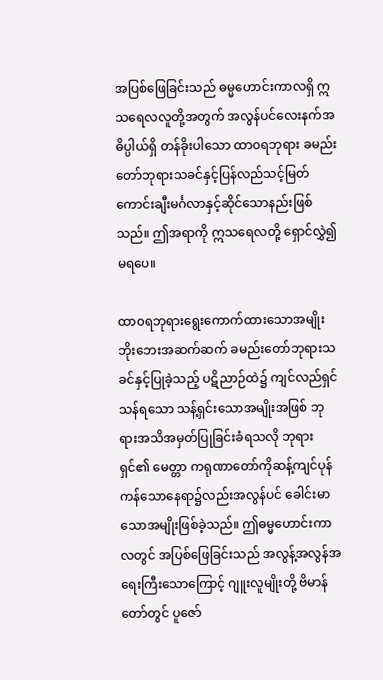အပြစ်ဖြေခြင်းသည် ဓမ္မဟောင်းကာလရှိ ဣသရေလလူတို့အတွက် အလွန်ပင်လေးနက်အဓိပ္ပါယ်ရှိ တန်ခိုးပါသော ထာ၀ရဘုရား ခမည်းတော်ဘုရားသခင်နှင့်ပြန်လည်သင့်မြတ် ကောင်းချီးမင်္ဂလာနှင့်ဆိုင်သောနည်းဖြစ်သည်။ ဤအရာကို ဣသရေလတို့ ရှောင်လွှဲ၍မရပေ။

ထာ၀ရဘုရားရွေးကောက်ထားသောအမျိုး ဘိုးဘေးအဆက်ဆက် ခမည်းတော်ဘုရားသခင်နှင့်ပြုခဲ့သည့် ပဋိညာဉ်ထဲ၌ ကျင်လည်ရှင်သန်ရသော သန့်ရှင်းသောအမျိုးအဖြစ် ဘုရားအသိအမှတ်ပြုခြင်းခံရသလို ဘုရားရှင်၏ မေတ္တာ ကရုဏာတော်ကိုဆန့်ကျင်ပုန်ကန်သောနေရာ၌လည်းအလွန်ပင် ခေါင်းမာသောအမျိုးဖြစ်ခဲ့သည်။ ဤဓမ္မဟောင်းကာလတွင် အပြစ်ဖြေခြင်းသည် အလွန့်အလွန်အရေးကြီးသောကြောင့် ဂျူးလူမျိုးတို့ ဗိမာန်တော်တွင် ပူဇော်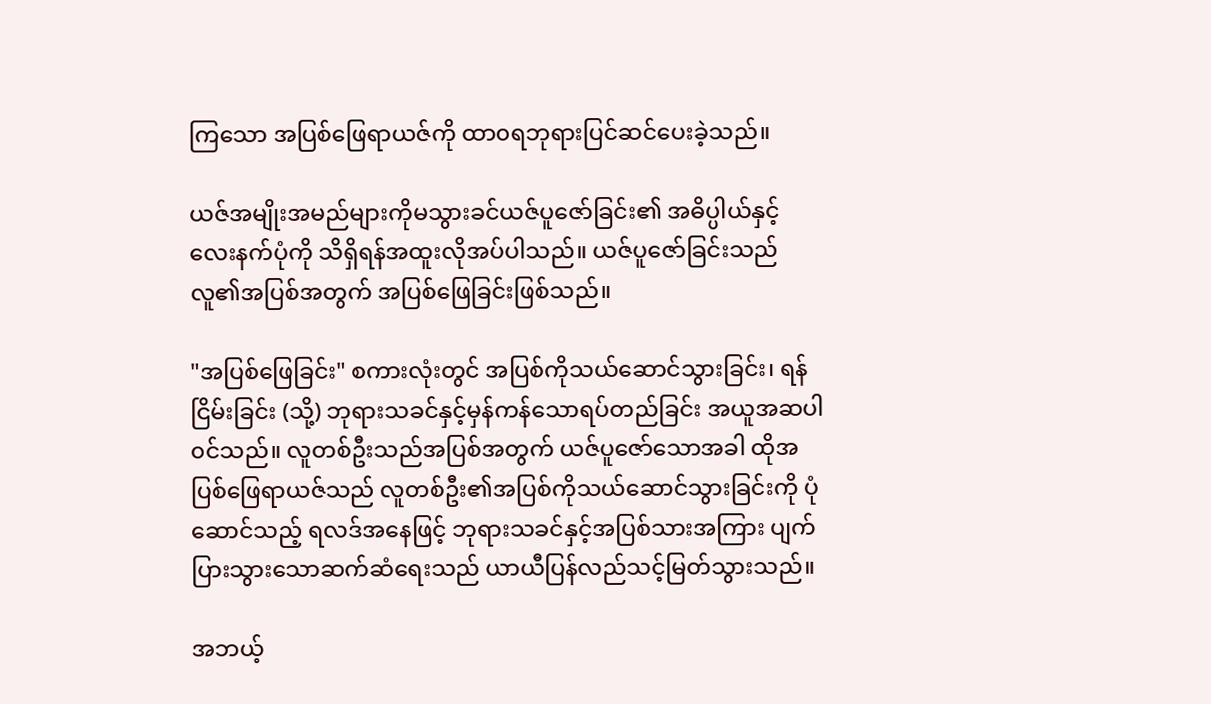ကြသော အပြစ်ဖြေရာယဇ်ကို ထာ၀ရဘုရားပြင်ဆင်ပေးခဲ့သည်။

ယဇ်အမျိုးအမည်များကိုမသွားခင်ယဇ်ပူဇော်ခြင်း၏ အဓိပ္ပါယ်နှင့်လေးနက်ပုံကို သိရှိရန်အထူးလိုအပ်ပါသည်။ ယဇ်ပူဇော်ခြင်းသည် လူ၏အပြစ်အတွက် အပြစ်ဖြေခြင်းဖြစ်သည်။

"အပြစ်ဖြေခြင်း" စကားလုံးတွင် အပြစ်ကိုသယ်ဆောင်သွားခြင်း၊ ရန်ငြိမ်းခြင်း (သို့) ဘုရားသခင်နှင့်မှန်ကန်သောရပ်တည်ခြင်း အယူအဆပါ၀င်သည်။ လူတစ်ဦးသည်အပြစ်အတွက် ယဇ်ပူဇော်သောအခါ ထိုအပြစ်ဖြေရာယဇ်သည် လူတစ်ဦး၏အပြစ်ကိုသယ်ဆောင်သွားခြင်းကို ပုံဆောင်သည့် ရလဒ်အနေဖြင့် ဘုရားသခင်နှင့်အပြစ်သားအကြား ပျက်ပြားသွားသောဆက်ဆံရေးသည် ယာယီပြန်လည်သင့်မြတ်သွားသည်။

အဘယ့်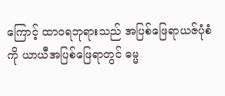ကြောင့် ထာ၀ရဘုရားသည် အပြစ်ဖြေရာယဇ်ပုံစံကို ယာယီအပြစ်ဖြေရာတွင် ဓမ္မ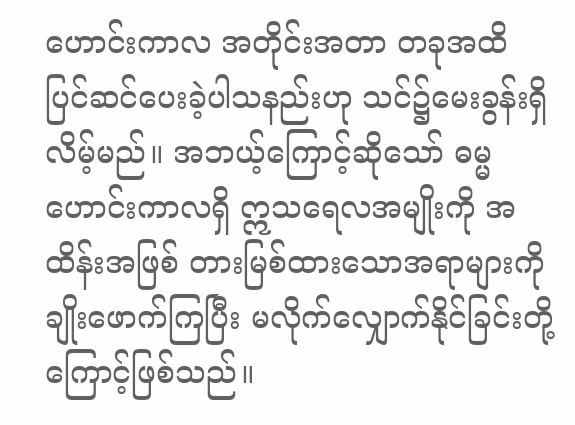ဟောင်းကာလ အတိုင်းအတာ တခုအထိ ပြင်ဆင်ပေးခဲ့ပါသနည်းဟု သင်၌မေးခွန်းရှိလိမ့်မည်။ အဘယ့်ကြောင့်ဆိုသော် ဓမ္မဟောင်းကာလရှိ ဣသရေလအမျိုးကို အထိန်းအဖြစ် တားမြစ်ထားသောအရာများကို ချိုးဖောက်ကြပြီး မလိုက်လျှောက်နိုင်ခြင်းတို့ကြောင့်ဖြစ်သည်။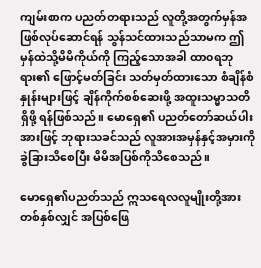ကျမ်းစာက ပညတ်တရားသည် လူတို့အတွက်မှန်အဖြစ်လုပ်ဆောင်ရန် သွန်သင်ထားသည်သာမက ဤမှန်ထဲသို့မိမိကိုယ်ကို ကြည့်သောအခါ ထာ၀ရဘုရား၏ ဖြောင့်မတ်ခြင်း သတ်မှတ်ထားသော စံချိန်စံနှုန်းများဖြင့် ချိန်ကိုက်စစ်ဆေးဖို့ အထူးသမ္မာသတိရှိဖို့ ရန်ဖြစ်သည်။ မောရှေ၏ ပညတ်တော်ဆယ်ပါးအားဖြင့် ဘုရားသခင်သည် လူအားအမှန်နှင့်အမှားကို ခွဲခြားသိစေပြီး မိမိအပြစ်ကိုသိစေသည်။

မောရှေ၏ပညတ်သည် ဣသရေလလူမျိုးတို့အား တစ်နှစ်လျှင် အပြစ်ဖြေ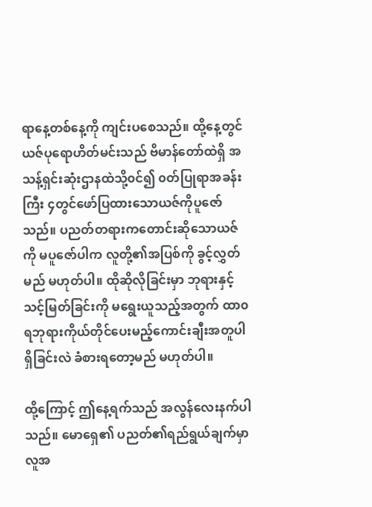ရာနေ့တစ်နေ့ကို ကျင်းပစေသည်။ ထို့နေ့တွင် ယဇ်ပုရောဟိတ်မင်းသည် ဗိမာန်တော်ထဲရှိ အသန့်ရှင်းဆုံးဌာနထဲသို့၀င်၍ ၀တ်ပြုရာအခန်းကြီး ၄တွင်ဖော်ပြထားသောယဇ်ကိုပူဇော်သည်။ ပညတ်တရားကတောင်းဆိုသောယဇ်ကို မပူဇော်ပါက လူတို့၏အပြစ်ကို ခွင့်လွှတ်မည် မဟုတ်ပါ။ ထိုဆိုလိုခြင်းမှာ ဘုရားနှင့်သင့်မြတ်ခြင်းကို မရွေးယူသည့်အတွက် ထာ၀ရဘုရားကိုယ်တိုင်ပေးမည့်ကောင်းချီးအတူပါရှိခြင်းလဲ ခံစားရတော့မည် မဟုတ်ပါ။

ထို့ကြောင့် ဤနေ့ရက်သည် အလွန်လေးနက်ပါသည်။ မောရှေ၏ ပညတ်၏ရည်ရွယ်ချက်မှာ လူအ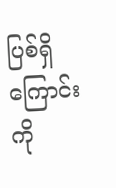ပြစ်ရှိကြောင်းကို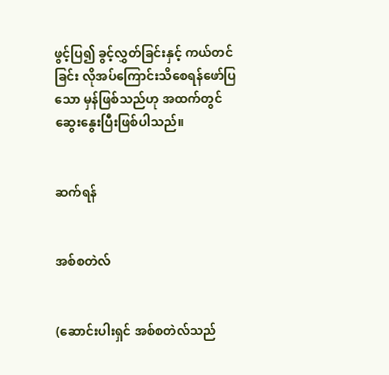ဖွင့်ပြ၍ ခွင့်လွှတ်ခြင်းနှင့် ကယ်တင်ခြင်း လိုအပ်ကြောင်းသိစေရန်ဖော်ပြသော မှန်ဖြစ်သည်ဟု အထက်တွင်ဆွေးနွေးပြီးဖြစ်ပါသည်။


ဆက်ရန်


အစ်စတဲလ်


(ဆောင်းပါးရှင် အစ်စတဲလ်သည်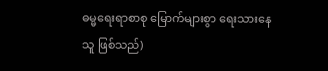ဓမ္မရေးရာစာစု မြောက်များစွာ ရေးသားနေသူ ဖြစ်သည်)